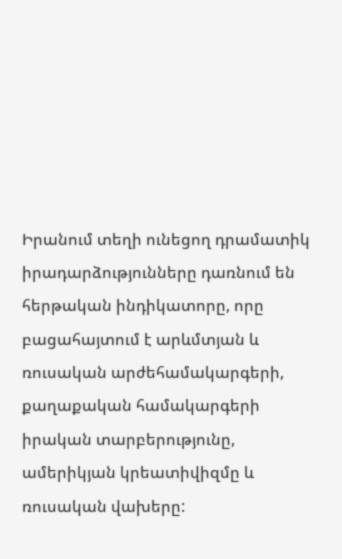Իրանում տեղի ունեցող դրամատիկ իրադարձությունները դառնում են հերթական ինդիկատորը, որը բացահայտում է արևմտյան և ռուսական արժեհամակարգերի, քաղաքական համակարգերի իրական տարբերությունը, ամերիկյան կրեատիվիզմը և ռուսական վախերը: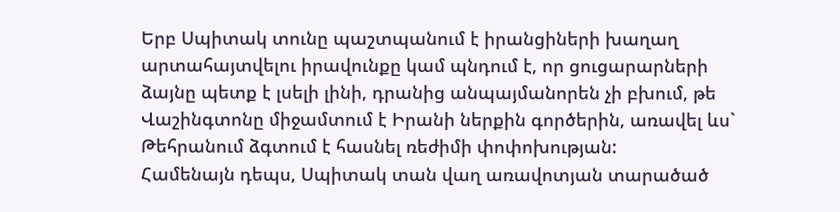Երբ Սպիտակ տունը պաշտպանում է իրանցիների խաղաղ արտահայտվելու իրավունքը կամ պնդում է, որ ցուցարարների ձայնը պետք է լսելի լինի, դրանից անպայմանորեն չի բխում, թե Վաշինգտոնը միջամտում է Իրանի ներքին գործերին, առավել ևս` Թեհրանում ձգտում է հասնել ռեժիմի փոփոխության:
Համենայն դեպս, Սպիտակ տան վաղ առավոտյան տարածած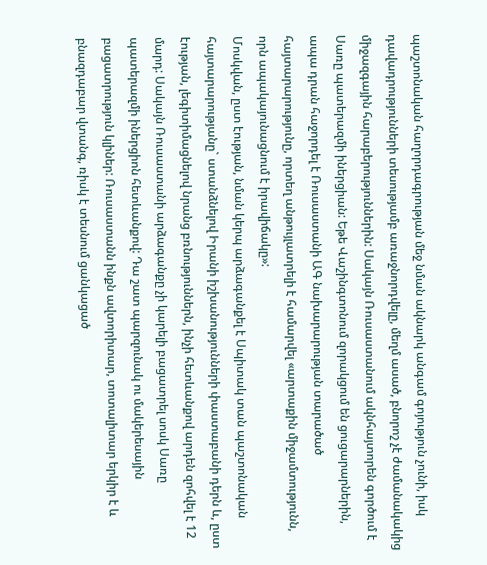պաշտոնական հաղորդագրության մեջ նման ակնարկ անգամ գոյություն չունի, իսկ դավադրությունների տեսությամբ առաջնորդվելը, մեղմ ասած, բնորոշ չէ ժամանակակից միջազգային հարաբերություններին: Սակայն Ռուսաստանում ակնհայտորեն գործում է Սառը պատերազմի իներցիան: Եթե Վաշինգտոնում զորակցում են ցուցարարներին, ապա դրան հաջորդել է Ռուսաստանի ԱԳ նախարարության տարածած հայտարարությունը, որտեղ անթույլատրելի է համարվել «արտաքին միջամտությունն, որն ապակայունացնում է իրավիճակը»:
Մոսկվան, ըստ էության, նման կերպ արձագանքել է Սպիտակ տան պաշտոնական հայտարարությանը` ստանձնելով Իրանի իշխանությունների փաստաբանի դերն և, ըստ էության, լեգիտիմացնելով նրանց բռնություններն, ինչի հետևանքով արդեն զոհվել է 12 մարդ: Սակայն Ռուսաստանի արձագանքը չի կարելի բացատրել սոսկ Սառը պատերազմի իներցիոն հետևանքով: Դա շատ պարզունակ ու մակերեսային բացատրություն կլիներ: Ռուսաստանն ինքն ավտորիտար, տոտալիտար երկիր է և բնազդաբար վտանգ, ռիսկ է տեսնում ցանկացած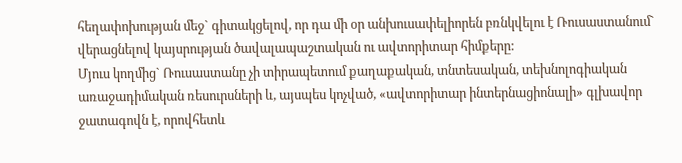հեղափոխության մեջ` գիտակցելով, որ դա մի օր անխուսափելիորեն բռնկվելու է Ռուսաստանում` վերացնելով կայսրության ծավալապաշտական ու ավտորիտար հիմքերը:
Մյուս կողմից` Ռուսաստանը չի տիրապետում քաղաքական, տնտեսական, տեխնոլոգիական առաջադիմական ռեսուրսների և, այսպես կոչված, «ավտորիտար ինտերնացիոնալի» գլխավոր ջատագովն է, որովհետև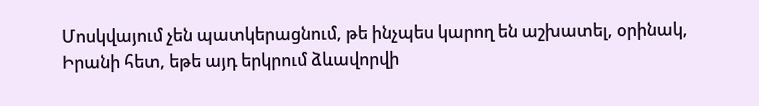Մոսկվայում չեն պատկերացնում, թե ինչպես կարող են աշխատել, օրինակ, Իրանի հետ, եթե այդ երկրում ձևավորվի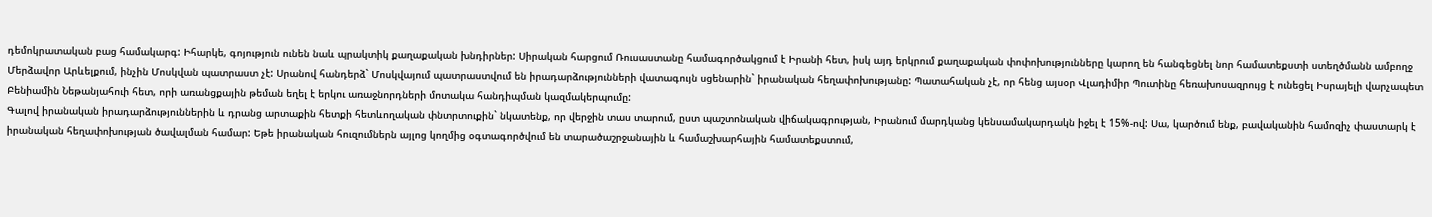դեմոկրատական բաց համակարգ: Իհարկե, գոյություն ունեն նաև պրակտիկ քաղաքական խնդիրներ: Սիրական հարցում Ռուսաստանը համագործակցում է Իրանի հետ, իսկ այդ երկրում քաղաքական փոփոխությունները կարող են հանգեցնել նոր համատեքստի ստեղծմանն ամբողջ Մերձավոր Արևելքում, ինչին Մոսկվան պատրաստ չէ: Սրանով հանդերձ` Մոսկվայում պատրաստվում են իրադարձությունների վատագույն սցենարին` իրանական հեղափոխությանը: Պատահական չէ, որ հենց այսօր Վլադիմիր Պուտինը հեռախոսազրույց է ունեցել Իսրայելի վարչապետ Բենիամին Նեթանյահուի հետ, որի առանցքային թեման եղել է երկու առաջնորդների մոտակա հանդիպման կազմակերպումը:
Գալով իրանական իրադարձություններին և դրանց արտաքին հետքի հետևողական փնտրտուքին` նկատենք, որ վերջին տաս տարում, ըստ պաշտոնական վիճակագրության, Իրանում մարդկանց կենսամակարդակն իջել է 15%-ով: Սա, կարծում ենք, բավականին համոզիչ փաստարկ է իրանական հեղափոխության ծավալման համար: Եթե իրանական հուզումներն այլոց կողմից օգտագործվում են տարածաշրջանային և համաշխարհային համատեքստում,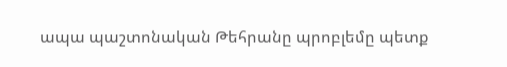ապա պաշտոնական Թեհրանը պրոբլեմը պետք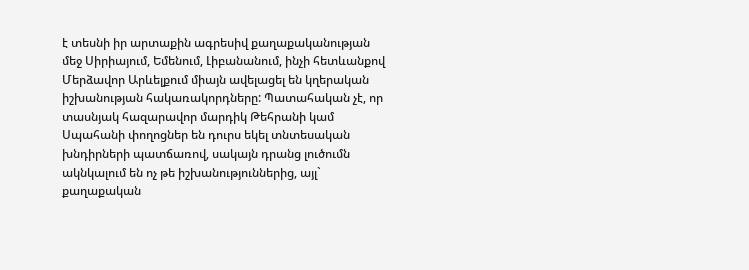է տեսնի իր արտաքին ագրեսիվ քաղաքականության մեջ Սիրիայում, Եմենում, Լիբանանում, ինչի հետևանքով Մերձավոր Արևելքում միայն ավելացել են կղերական իշխանության հակառակորդները: Պատահական չէ, որ տասնյակ հազարավոր մարդիկ Թեհրանի կամ Սպահանի փողոցներ են դուրս եկել տնտեսական խնդիրների պատճառով, սակայն դրանց լուծումն ակնկալում են ոչ թե իշխանություններից, այլ` քաղաքական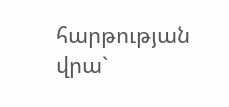հարթության վրա`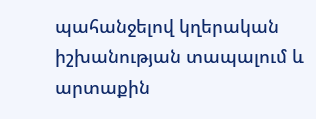պահանջելով կղերական իշխանության տապալում և արտաքին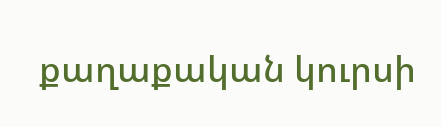քաղաքական կուրսի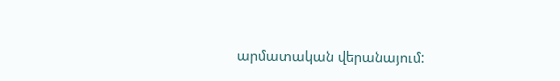արմատական վերանայում: